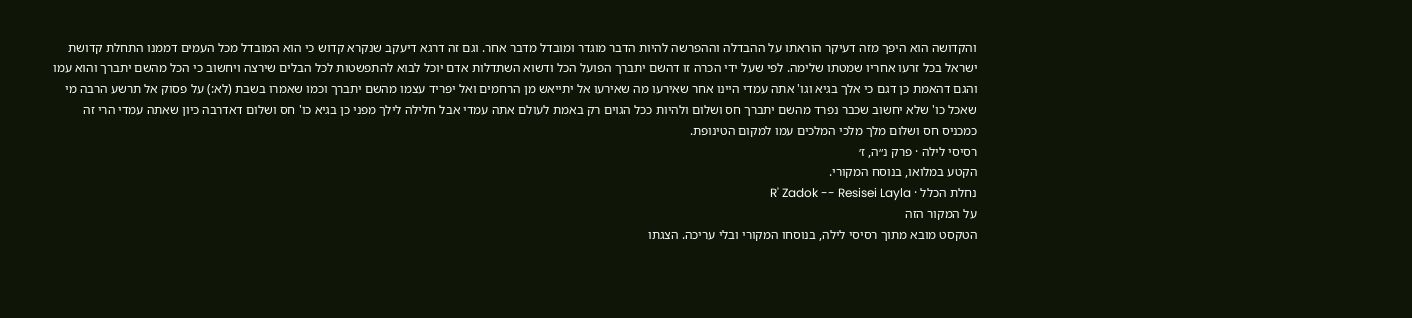והקדושה הוא היפך מזה דעיקר הוראתו על ההבדלה וההפרשה להיות הדבר מוגדר ומובדל מדבר אחר. וגם זה דרגא דיעקב שנקרא קדוש כי הוא המובדל מכל העמים דממנו התחלת קדושת ישראל בכל זרעו אחריו שמטתו שלימה. לפי שעל ידי הכרה זו דהשם יתברך הפועל הכל ודשוא השתדלות אדם יוכל לבוא להתפשטות לכל הבלים שירצה ויחשוב כי הכל מהשם יתברך והוא עמו והגם דהאמת כן דגם כי אלך בגיא וגו' אתה עמדי היינו אחר שאירעו מה שאירעו אל יתייאש מן הרחמים ואל יפריד עצמו מהשם יתברך וכמו שאמרו בשבת (לא:) על פסוק אל תרשע הרבה מי שאכל כו' שלא יחשוב שכבר נפרד מהשם יתברך חס ושלום ולהיות ככל הגוים רק באמת לעולם אתה עמדי אבל חלילה לילך מפני כן בגיא כו' חס ושלום דאדרבה כיון שאתה עמדי הרי זה כמכניס חס ושלום מלך מלכי המלכים עמו למקום הטינופת.
רסיסי לילה · פרק נ״ה, ז׳
הקטע במלואו, בנוסח המקורי.
נחלת הכלל · R' Zadok -- Resisei Layla
על המקור הזה
הטקסט מובא מתוך רסיסי לילה, בנוסחו המקורי ובלי עריכה. הצגתו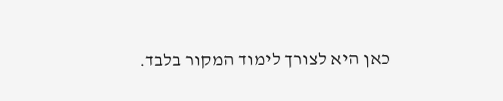כאן היא לצורך לימוד המקור בלבד.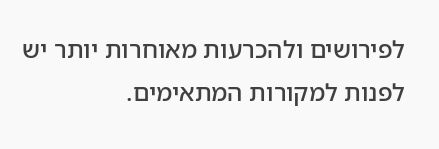לפירושים ולהכרעות מאוחרות יותר יש לפנות למקורות המתאימים.